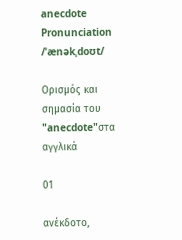anecdote
Pronunciation
/ˈænəkˌdoʊt/

Ορισμός και σημασία του "anecdote"στα αγγλικά

01

ανέκδοτο,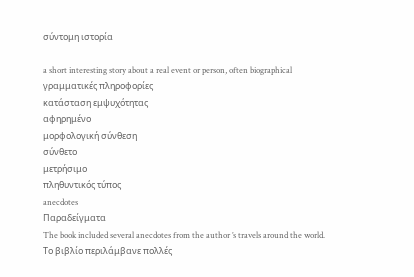σύντομη ιστορία

a short interesting story about a real event or person, often biographical
γραμματικές πληροφορίες
κατάσταση εμψυχότητας
αφηρημένο
μορφολογική σύνθεση
σύνθετο
μετρήσιμο
πληθυντικός τύπος
anecdotes
Παραδείγματα
The book included several anecdotes from the author ’s travels around the world.
Το βιβλίο περιλάμβανε πολλές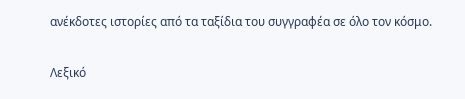ανέκδοτες ιστορίες από τα ταξίδια του συγγραφέα σε όλο τον κόσμο.

Λεξικό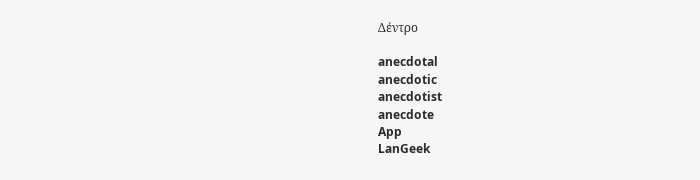Δέντρο

anecdotal
anecdotic
anecdotist
anecdote
App
LanGeek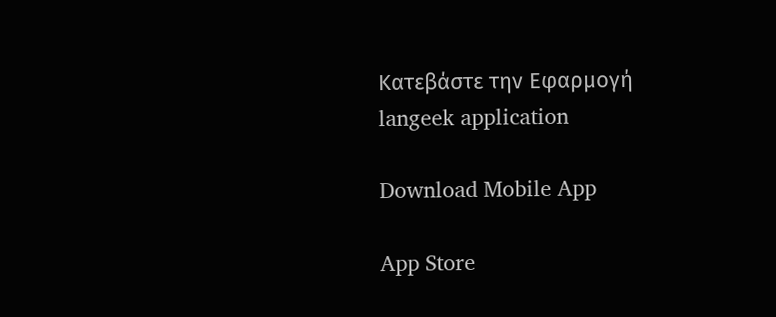Κατεβάστε την Εφαρμογή
langeek application

Download Mobile App

App Store